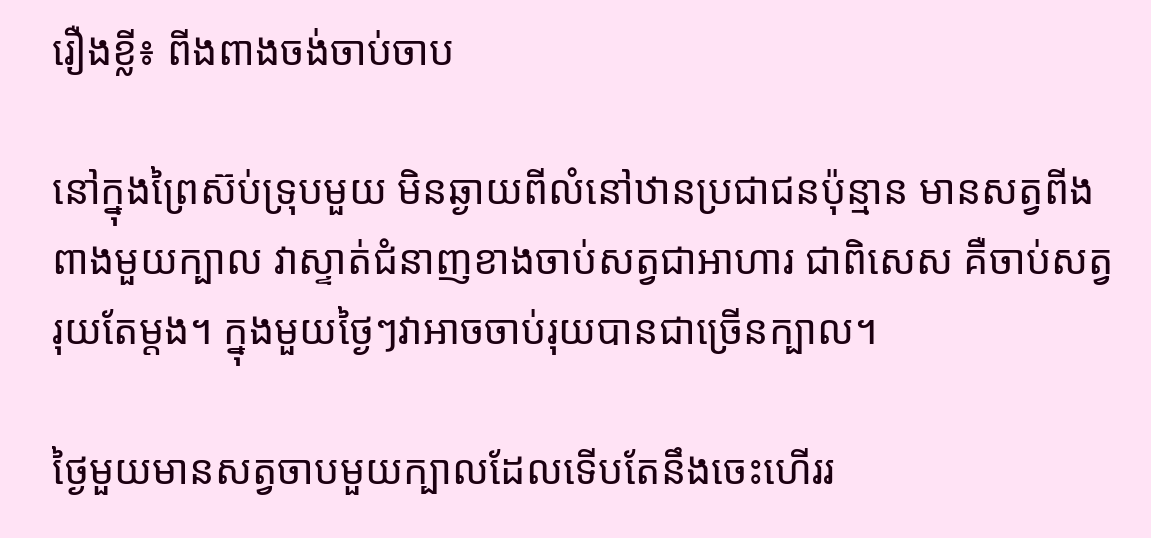រឿងខ្លី៖ ពីងពាងចង់ចាប់ចាប

នៅក្នុងព្រៃស៊ប់ទ្រុបមួយ មិនឆ្ងាយពីលំនៅឋានប្រជាជនប៉ុន្មាន មានសត្វពីងពាងមួយក្បាល វាស្ទាត់ជំនាញខាងចាប់សត្វជាអាហារ ជាពិសេស គឺចាប់សត្វរុយតែម្តង។ ក្នុងមួយថ្ងៃៗវាអាចចាប់រុយបានជាច្រើនក្បាល។

ថ្ងៃមួយមានសត្វចាបមួយក្បាលដែលទើបតែនឹងចេះហើររ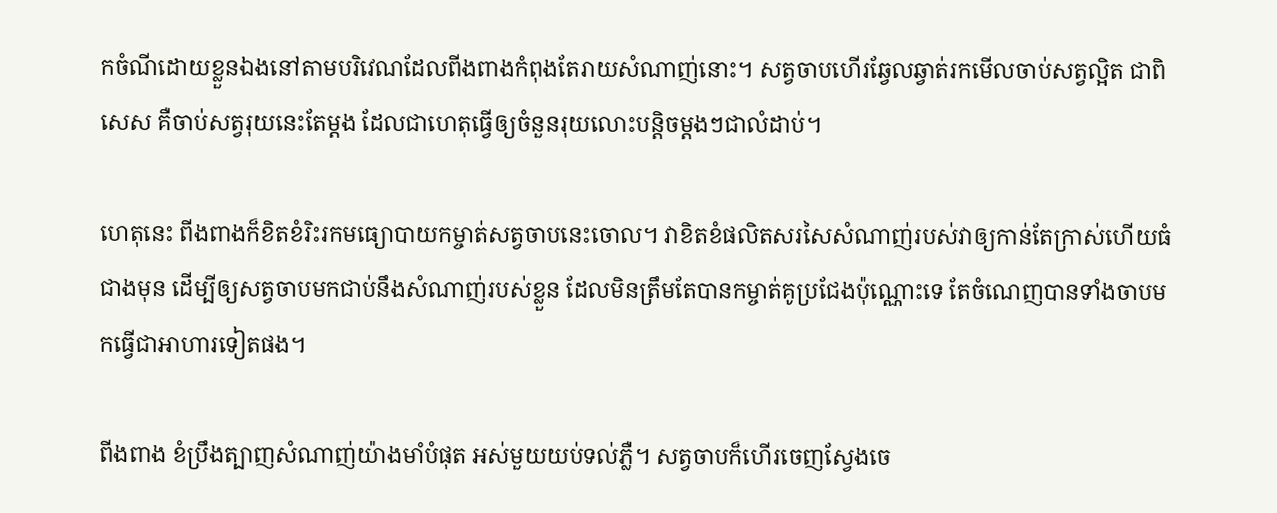កចំណីដោយខ្លួនឯងនៅតាមបរិវេណដែលពីងពាងកំពុងតែរាយសំណាញ់នោះ។ សត្វចាបហើរឆ្វែលឆ្វាត់រកមើលចាប់សត្វល្អិត ជាពិសេស គឺចាប់សត្វរុយនេះតែម្តង ដែលជាហេតុធ្វើឲ្យចំនួនរុយលោះបន្តិចម្តងៗជាលំដាប់។

ហេតុនេះ ពីងពាងក៏ខិតខំរិះរកមធ្យោបាយកម្ចាត់សត្វចាបនេះចោល។ វាខិតខំផលិតសរសៃសំណាញ់របស់វាឲ្យកាន់តែក្រាស់ហើយធំជាងមុន ដើម្បីឲ្យសត្វចាបមកជាប់នឹងសំណាញ់របស់ខ្លួន ដែលមិនត្រឹមតែបានកម្ចាត់គូប្រជែងប៉ុណ្ណោះទេ តែចំណេញបានទាំងចាបមកធ្វើជាអាហារទៀតផង។

ពីងពាង ខំប្រឹងត្បាញសំណាញ់យ៉ាងមាំបំផុត អស់មួយយប់ទល់ភ្លឺ។ សត្វចាបក៏ហើរចេញស្វែងចេ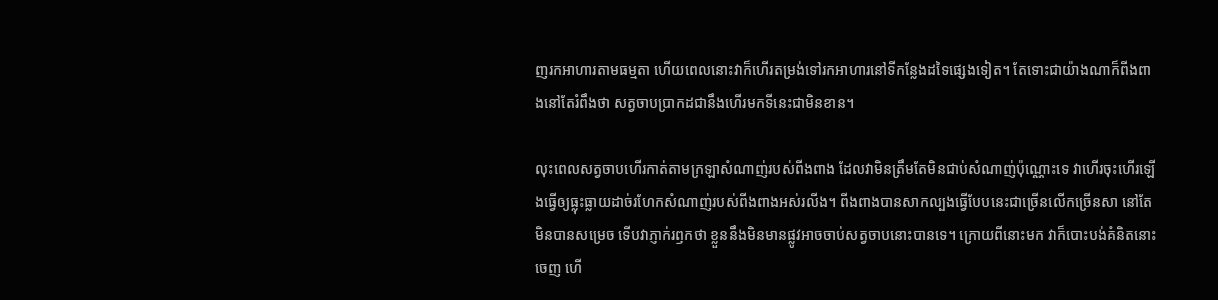ញរកអាហារតាមធម្មតា ហើយពេលនោះវាក៏ហើរតម្រង់ទៅរកអាហារនៅទីកន្លែងដទៃផ្សេងទៀត។ តែទោះជាយ៉ាងណាក៏ពីងពាងនៅតែរំពឹងថា សត្វចាបប្រាកដជានឹងហើរមកទីនេះជាមិនខាន។

លុះពេលសត្វចាបហើរកាត់តាមក្រឡាសំណាញ់របស់ពីងពាង ដែលវាមិនត្រឹមតែមិនជាប់សំណាញ់ប៉ុណ្ណោះទេ វាហើរចុះហើរឡើងធ្វើឲ្យធ្លុះធ្លាយដាច់រហែកសំណាញ់របស់ពីងពាងអស់រលីង។ ពីងពាងបានសាកល្បងធ្វើបែបនេះជាច្រើនលើកច្រើនសា នៅតែមិនបានសម្រេច ទើបវាភ្ញាក់រឭកថា ខ្លួននឹងមិនមានផ្លូវអាចចាប់សត្វចាបនោះបានទេ។ ក្រោយពីនោះមក វាក៏បោះបង់គំនិតនោះចេញ ហើ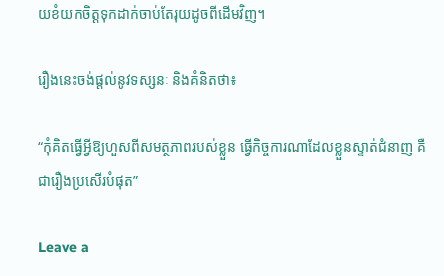យខំយកចិត្តទុកដាក់ចាប់តែរុយដូចពីដើមវិញ។

រឿងនេះចង់ផ្តល់នូវទស្សនៈ និងគំនិតថា៖

“កុំគិតធ្វើអ្វីឱ្យហួសពីសមត្ថភាពរបស់ខ្លួន ធ្វើកិច្ចការណាដែលខ្លួនស្ទាត់ជំនាញ គឺជារឿងប្រសើរបំផុត”

Leave a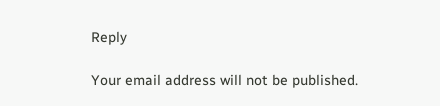Reply

Your email address will not be published.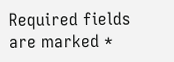Required fields are marked *